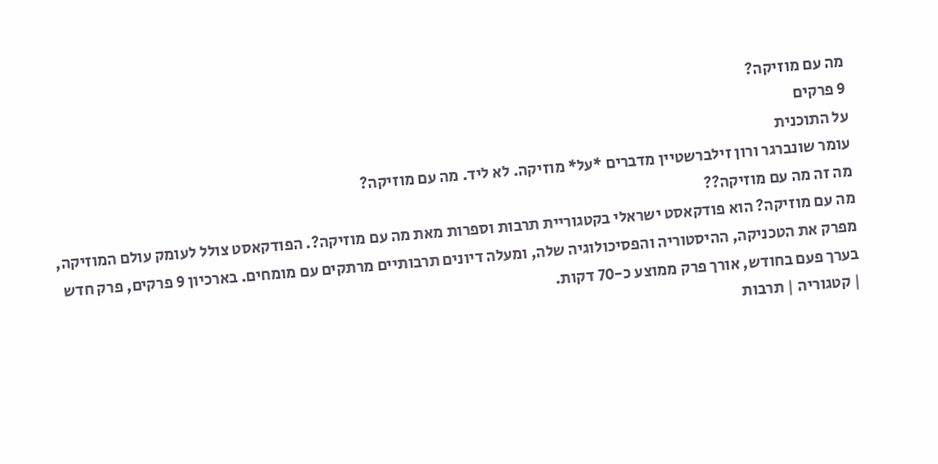מה עם מוזיקה?
9 פרקים
על התוכנית
עומר שונברגר ורון זילברשטיין מדברים *על* מוזיקה. לא ליד. מה עם מוזיקה?
מה זה מה עם מוזיקה??
מה עם מוזיקה? הוא פודקאסט ישראלי בקטגוריית תרבות וספרות מאת מה עם מוזיקה?. הפודקאסט צולל לעומק עולם המוזיקה, מפרק את הטכניקה, ההיסטוריה והפסיכולוגיה שלה, ומעלה דיונים תרבותיים מרתקים עם מומחים. בארכיון 9 פרקים, פרק חדש בערך פעם בחודש, אורך פרק ממוצע כ-70 דקות.
| קטגוריה | תרבות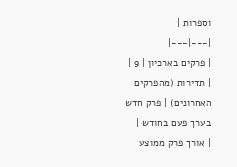וספרות |
|---|---|
| פרקים בארכיון | 9 |
| תדירות (מהפרקים האחרונים) | פרק חדש בערך פעם בחודש |
| אורך פרק ממוצע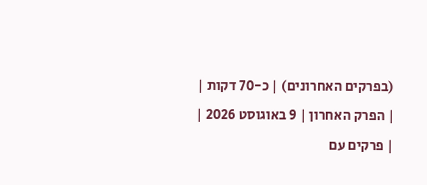(בפרקים האחרונים) | כ-70 דקות |
| הפרק האחרון | 9 באוגוסט 2026 |
| פרקים עם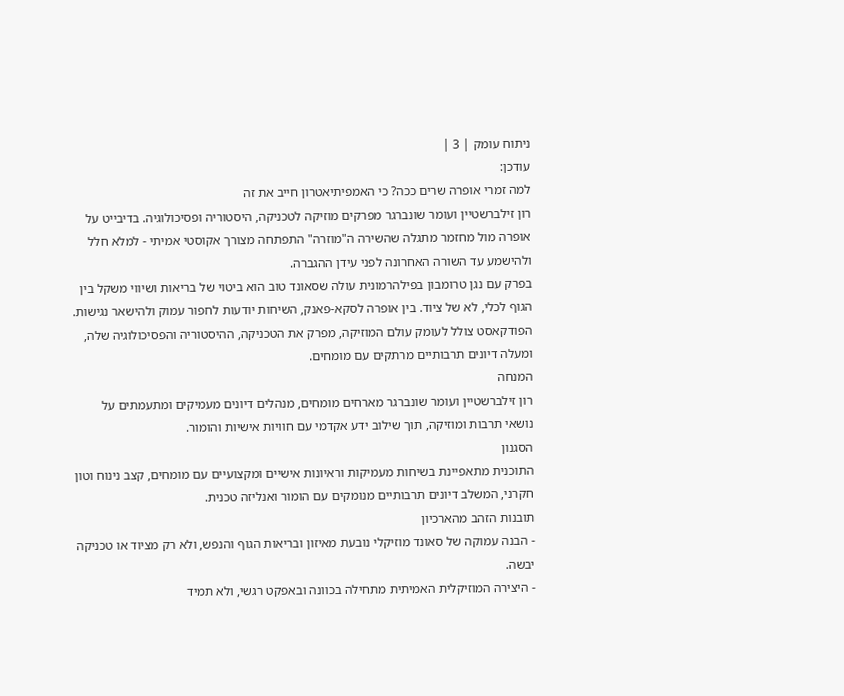ניתוח עומק | 3 |
עודכן:
למה זמרי אופרה שרים ככה? כי האמפיתיאטרון חייב את זה
רון זילברשטיין ועומר שונברגר מפרקים מוזיקה לטכניקה, היסטוריה ופסיכולוגיה. בדיבייט על אופרה מול מחזמר מתגלה שהשירה ה"מוזרה" התפתחה מצורך אקוסטי אמיתי - למלא חלל ולהישמע עד השורה האחרונה לפני עידן ההגברה.
בפרק עם נגן טרומבון בפילהרמונית עולה שסאונד טוב הוא ביטוי של בריאות ושיווי משקל בין הגוף לכלי, לא של ציוד. בין אופרה לסקא-פאנק, השיחות יודעות לחפור עמוק ולהישאר נגישות.
הפודקאסט צולל לעומק עולם המוזיקה, מפרק את הטכניקה, ההיסטוריה והפסיכולוגיה שלה, ומעלה דיונים תרבותיים מרתקים עם מומחים.
המנחה
רון זילברשטיין ועומר שונברגר מארחים מומחים, מנהלים דיונים מעמיקים ומתעמתים על נושאי תרבות ומוזיקה, תוך שילוב ידע אקדמי עם חוויות אישיות והומור.
הסגנון
התוכנית מתאפיינת בשיחות מעמיקות וראיונות אישיים ומקצועיים עם מומחים, קצב נינוח וטון חקרני, המשלב דיונים תרבותיים מנומקים עם הומור ואנליזה טכנית.
תובנות הזהב מהארכיון
- הבנה עמוקה של סאונד מוזיקלי נובעת מאיזון ובריאות הגוף והנפש, ולא רק מציוד או טכניקה יבשה.
- היצירה המוזיקלית האמיתית מתחילה בכוונה ובאפקט רגשי, ולא תמיד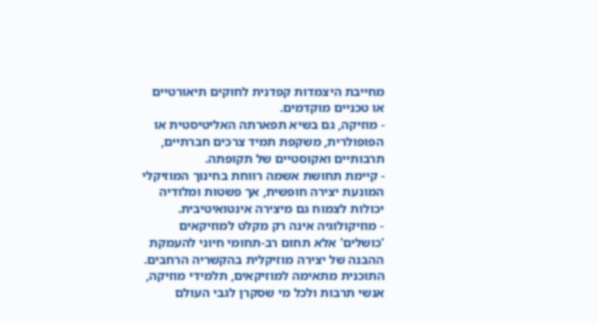מחייבת היצמדות קפדנית לחוקים תיאורטיים או טכניים מוקדמים.
- מוזיקה, גם בשיא תפארתה האליטיסטית או הפופולרית, משקפת תמיד צרכים חברתיים, תרבותיים ואקוסטיים של תקופתה.
- קיימת תחושת אשמה רווחת בחינוך המוזיקלי המונעת יצירה חופשית, אך פשטות ומלודיה יכולות לצמוח גם מיצירה אינטואיטיבית.
- מוזיקולוגיה אינה רק מקלט למוזיקאים 'כושלים' אלא תחום רב-תחומי חיוני להעמקת ההבנה של יצירה מוזיקלית בהקשריה הרחבים.
התוכנית מתאימה למוזיקאים, תלמידי מוזיקה, אנשי תרבות ולכל מי שסקרן לגבי העולם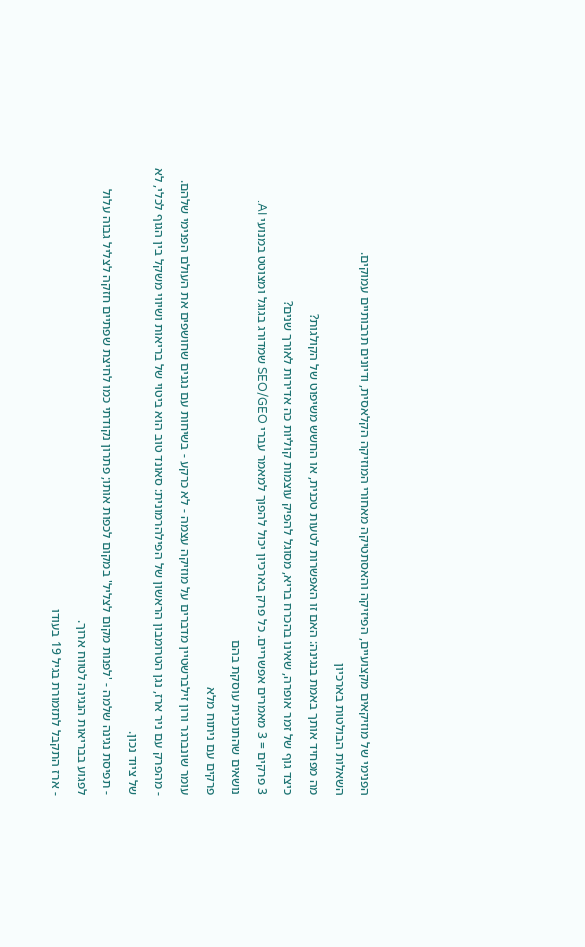הפנימי של מוזיקאים מקצועיים, הפיזיקה והאסתטיקה מאחורי המוזיקה הקלאסית, ודיונים תרבותיים עמוקים.
השאלות הבולטות בארכיון
מה מפחיד אותך באמת בנגינה: האם זו האפשרות לטעות טכנית, או החשש משיפוט של הקולגות?
כיצד גוף של זמר אופרה, שאינו בהכרח בריא, מסוגל להפיק עוצמות קוליות כה אדירות לאורך שנים?
3 פרקים = 3 מאמרים אפשריים. כל פרק בארכיון יכול להפוך למאמר עברי SEO/GEO שמדורג בגוגל ומצוטט במנועי AI.
נושאים שהתוכנית עוסקת בהם
פרקים עם ניתוח מלא
עומר שונברגר ורון זילברשטיין מדברים על מוזיקה עצמה - לא כרקע - בשיחות עם נגנים שחושפים את העולם הפנימי שלהם.
- מהפרק עם ניר ארז, נגן הטרומבון הראשון של הפילהרמונית: סאונד טוב הוא ביטוי של בריאות ושיווי משקל בין הגוף לכלי, לא של ציוד נכון.
- תפיסת נגינה שלמה - 'לפנות מקום לצליל' במקום לכפות אותו; פתרון נקודתי כמו לחיצת שפתיים חזקה לצליל גבוה עלול לפגוע בבריאות הנגינה לטווח ארוך.
- ארז התקבל לתזמורת בגיל 19 בעודו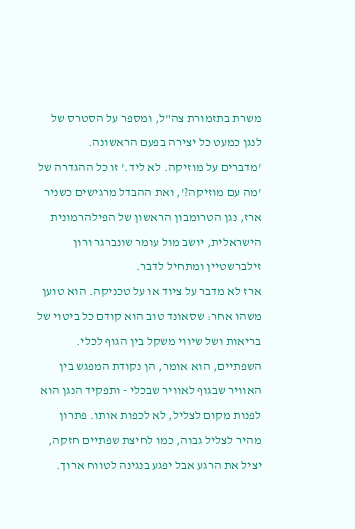משרת בתזמורת צה"ל, ומספר על הסטרס של לנגן כמעט כל יצירה בפעם הראשונה.
'מדברים על מוזיקה. לא ליד.' זו כל ההגדרה של 'מה עם מוזיקה?', ואת ההבדל מרגישים כשניר ארז, נגן הטרומבון הראשון של הפילהרמונית הישראלית, יושב מול עומר שונברגר ורון זילברשטיין ומתחיל לדבר.
ארז לא מדבר על ציוד או על טכניקה. הוא טוען משהו אחר: שסאונד טוב הוא קודם כל ביטוי של בריאות ושל שיווי משקל בין הגוף לכלי. השפתיים, הוא אומר, הן נקודת המפגש בין האוויר שבגוף לאוויר שבכלי - ותפקיד הנגן הוא לפנות מקום לצליל, לא לכפות אותו. פתרון מהיר לצליל גבוה, כמו לחיצת שפתיים חזקה, יציל את הרגע אבל יפגע בנגינה לטווח ארוך.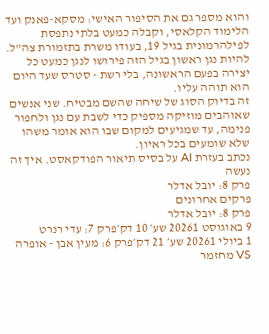והוא מספר גם את הסיפור האישי: מסקא-פאנק ועד הלימוד הקלאסי, וקבלה כמעט בלתי נתפסת לפילהרמונית בגיל 19, בעודו משרת בתזמורת צה"ל. להיות נגן ראשון בגיל הזה פירושו לנגן כמעט כל יצירה בפעם הראשונה, בלי רשת - סטרס שעד היום הוא תוהה עליו.
זה בדיוק הסוג של שיחה שהשם מבטיח. שני אנשים שאוהבים מוזיקה מספיק כדי לשבת עם נגן ולחפור פנימה, עד שמגיעים למקום שבו הוא אומר משהו שלא שומעים בכל ראיון.
נכתב בעזרת AI על בסיס תיאור הפודקאסט. איך זה נעשה
פרק 8: יובל אדלר
פרקים אחרונים
פרק 8: יובל אדלר
9 באוגוסט 20261 שע׳ 10 דק׳פרק 7: עדי רנרט
1 ביולי 20261 שע׳ 21 דק׳פרק 6: מעין אבן - אופרה VS מחזמר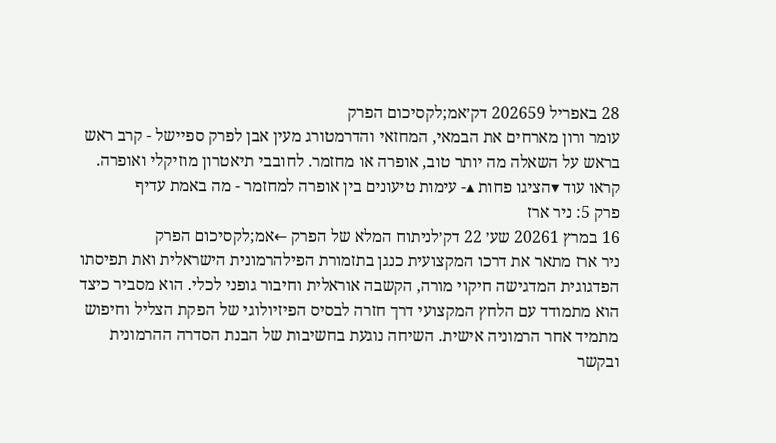28 באפריל 202659 דק׳אמ;לקסיכום הפרק
עומר ורון מארחים את הבמאי, המחזאי והדרמטורג מעין אבן לפרק ספיישל - קרב ראש בראש על השאלה מה יותר טוב, אופרה או מחזמר. לחובבי תיאטרון מוזיקלי ואופרה.
קראו עוד ▾הציגו פחות ▴- עימות טיעונים בין אופרה למחזמר - מה באמת עדיף
פרק 5: ניר ארז
16 במרץ 20261 שע׳ 22 דק׳לניתוח המלא של הפרק ←אמ;לקסיכום הפרק
ניר ארז מתאר את דרכו המקצועית כנגן בתזמורת הפילהרמונית הישראלית ואת תפיסתו הפדגוגית המדגישה חיקוי מורה, הקשבה אוראלית וחיבור גופני לכלי. הוא מסביר כיצד הוא מתמודד עם הלחץ המקצועי דרך חזרה לבסיס הפיזיולוגי של הפקת הצליל וחיפוש מתמיד אחר הרמוניה אישית. השיחה נוגעת בחשיבות של הבנת הסדרה ההרמונית ובקשר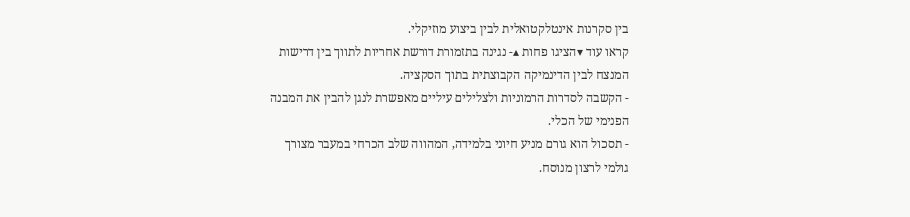בין סקרנות אינטלקטואלית לבין ביצוע מוזיקלי.
קראו עוד ▾הציגו פחות ▴- נגינה בתזמורת דורשת אחריות לתווך בין דרישות המנצח לבין הדינמיקה הקבוצתית בתוך הסקציה.
- הקשבה לסדרות הרמוניות ולצלילים עיליים מאפשרת לנגן להבין את המבנה הפנימי של הכלי.
- תסכול הוא גורם מניע חיוני בלמידה, המהווה שלב הכרחי במעבר מצורך גולמי לרצון מנוסח.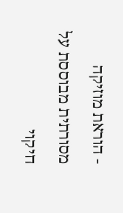- הוראת מוזיקה מסורתית מבוססת על חיקוי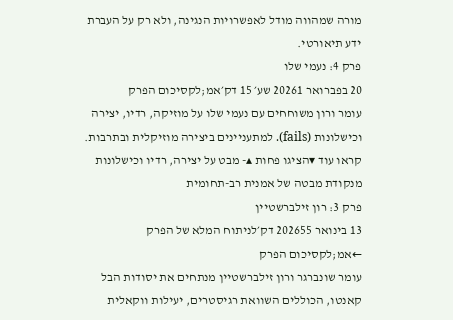מורה שמהווה מודל לאפשרויות הנגינה, ולא רק על העברת ידע תיאורטי.
פרק 4: נעמי שלו
20 בפברואר 20261 שע׳ 15 דק׳אמ;לקסיכום הפרק
עומר ורון משוחחים עם נעמי שלו על מוזיקה, רדיו, יצירה וכישלונות (fails). למתעניינים ביצירה מוזיקלית ובתרבות.
קראו עוד ▾הציגו פחות ▴- מבט על יצירה, רדיו וכישלונות מנקודת מבטה של אמנית רב-תחומית
פרק 3: רון זילברשטיין
13 בינואר 202655 דק׳לניתוח המלא של הפרק ←אמ;לקסיכום הפרק
עומר שונברגר ורון זילברשטיין מנתחים את יסודות הבל קאנטו, הכוללים השוואת רגיסטרים, יעילות ווקאלית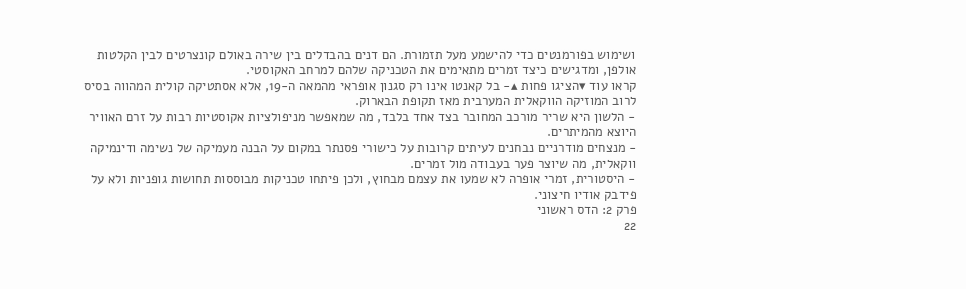ושימוש בפורמנטים כדי להישמע מעל תזמורת. הם דנים בהבדלים בין שירה באולם קונצרטים לבין הקלטות אולפן, ומדגישים כיצד זמרים מתאימים את הטכניקה שלהם למרחב האקוסטי.
קראו עוד ▾הציגו פחות ▴- בל קאנטו אינו רק סגנון אופראי מהמאה ה-19, אלא אסתטיקה קולית המהווה בסיס לרוב המוזיקה הווקאלית המערבית מאז תקופת הבארוק.
- הלשון היא שריר מורכב המחובר בצד אחד בלבד, מה שמאפשר מניפולציות אקוסטיות רבות על זרם האוויר היוצא מהמיתרים.
- מנצחים מודרניים נבחנים לעיתים קרובות על כישורי פסנתר במקום על הבנה מעמיקה של נשימה ודינמיקה ווקאלית, מה שיוצר פער בעבודה מול זמרים.
- היסטורית, זמרי אופרה לא שמעו את עצמם מבחוץ, ולכן פיתחו טכניקות מבוססות תחושות גופניות ולא על פידבק אודיו חיצוני.
פרק 2: הדס ראשוני
22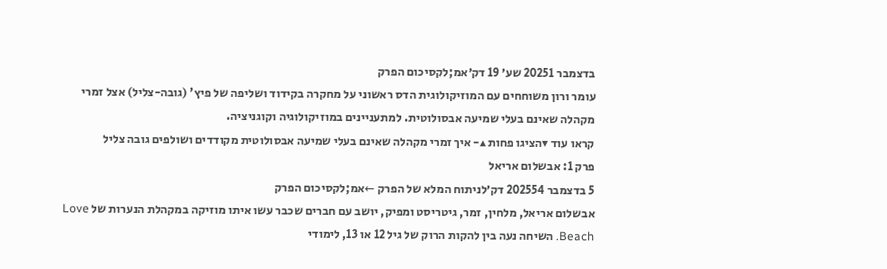בדצמבר 20251 שע׳ 19 דק׳אמ;לקסיכום הפרק
עומר ורון משוחחים עם המוזיקולוגית הדס ראשוני על מחקרה בקידוד ושליפה של פיץ' (גובה-צליל) אצל זמרי מקהלה שאינם בעלי שמיעה אבסולוטית. למתעניינים במוזיקולוגיה וקוגניציה.
קראו עוד ▾הציגו פחות ▴- איך זמרי מקהלה שאינם בעלי שמיעה אבסולוטית מקודדים ושולפים גובה צליל
פרק 1: אבשלום אריאל
5 בדצמבר 202554 דק׳לניתוח המלא של הפרק ←אמ;לקסיכום הפרק
אבשלום אריאל, מלחין, זמר, גיטריסט ומפיק, יושב עם חברים שכבר עשו איתו מוזיקה במקהלת הנערות של Love Beach. השיחה נעה בין להקות הרוק של גיל 12 או 13, לימודי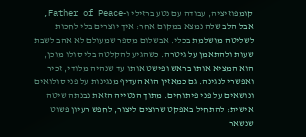קומפוזיציה, עבודה עם נטע ברזילי ו-Father of Peace, אבל הלב שלה נמצא במקום אחר: איך יוצרים בלי לחכות לשליטה מושלמת בכלי. אבשלום מספר שמעולם לא אהב לשבת שעות ולהתאמן על גיטרה. כשהגיע להקלטה בלי סולו מוכן, הוא המציא אותו בראש ופישט אותו עד שנהיה מלודי, זכיר ואפשרי לנגינה. גם כמאזין הוא העדיף מנגינות על פני סולואים ונושאים על פני פיתוחים. מתוך הנטייה הזאת נבנתה שיטה אישית: להתחיל באפקט שרוצים ליצור, לחפש רעיון פשוט שנשאר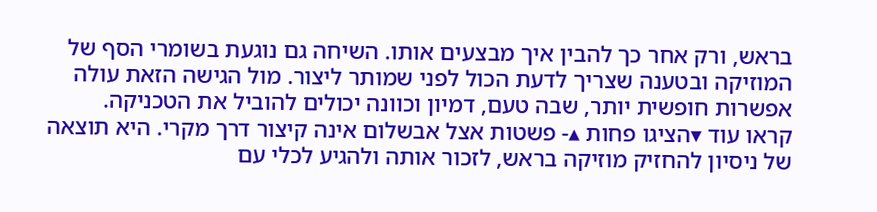בראש, ורק אחר כך להבין איך מבצעים אותו. השיחה גם נוגעת בשומרי הסף של המוזיקה ובטענה שצריך לדעת הכול לפני שמותר ליצור. מול הגישה הזאת עולה אפשרות חופשית יותר, שבה טעם, דמיון וכוונה יכולים להוביל את הטכניקה.
קראו עוד ▾הציגו פחות ▴- פשטות אצל אבשלום אינה קיצור דרך מקרי. היא תוצאה של ניסיון להחזיק מוזיקה בראש, לזכור אותה ולהגיע לכלי עם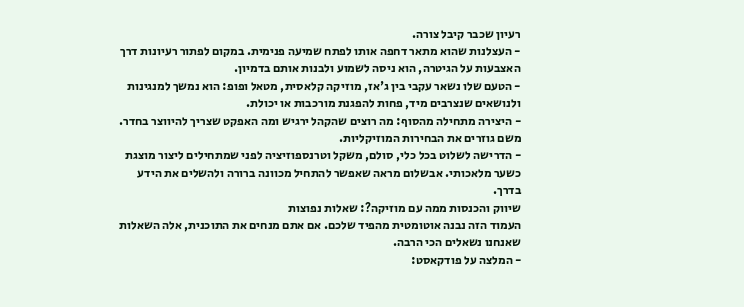רעיון שכבר קיבל צורה.
- העצלנות שהוא מתאר דחפה אותו לפתח שמיעה פנימית. במקום לפתור רעיונות דרך האצבעות על הגיטרה, הוא ניסה לשמוע ולבנות אותם בדמיון.
- הטעם שלו נשאר עקבי בין ג'אז, מוזיקה קלאסית, מטאל ופופ: הוא נמשך למנגינות ולנושאים שנצרבים מיד, פחות להפגנת מורכבות או יכולת.
- היצירה מתחילה מהסוף: מה רוצים שהקהל ירגיש ומה האפקט שצריך להיווצר בחדר. משם גוזרים את הבחירות המוזיקליות.
- הדרישה לשלוט בכל כלי, סולם, משקל וטרנספוזיציה לפני שמתחילים ליצור מוצגת כשער מלאכותי. אבשלום מראה שאפשר להתחיל מכוונה ברורה ולהשלים את הידע בדרך.
שיווק והכנסות ממה עם מוזיקה?: שאלות נפוצות
העמוד הזה נבנה אוטומטית מהפיד שלכם. אם אתם מנחים את התוכנית, אלה השאלות שאנחנו נשאלים הכי הרבה.
- המלצה על פודקאסט: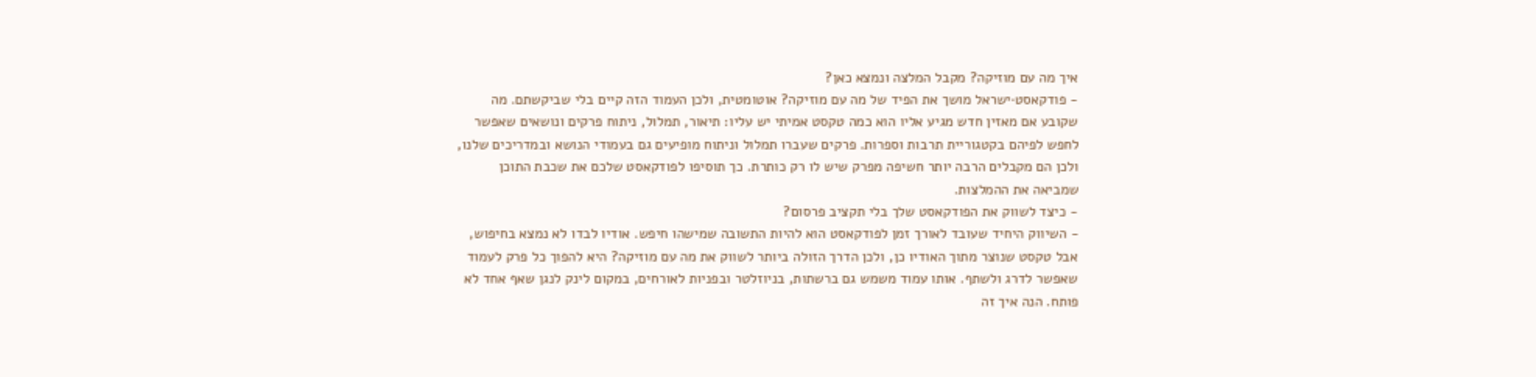איך מה עם מוזיקה? מקבל המלצה ונמצא כאן?
- פודקאסט·ישראל מושך את הפיד של מה עם מוזיקה? אוטומטית, ולכן העמוד הזה קיים בלי שביקשתם. מה שקובע אם מאזין חדש מגיע אליו הוא כמה טקסט אמיתי יש עליו: תיאור, תמלול, ניתוח פרקים ונושאים שאפשר לחפש לפיהם בקטגוריית תרבות וספרות. פרקים שעברו תמלול וניתוח מופיעים גם בעמודי הנושא ובמדריכים שלנו, ולכן הם מקבלים הרבה יותר חשיפה מפרק שיש לו רק כותרת. כך תוסיפו לפודקאסט שלכם את שכבת התוכן שמביאה את ההמלצות.
- כיצד לשווק את הפודקאסט שלך בלי תקציב פרסום?
- השיווק היחיד שעובד לאורך זמן לפודקאסט הוא להיות התשובה שמישהו חיפש. אודיו לבדו לא נמצא בחיפוש, אבל טקסט שנוצר מתוך האודיו כן, ולכן הדרך הזולה ביותר לשווק את מה עם מוזיקה? היא להפוך כל פרק לעמוד שאפשר לדרג ולשתף. אותו עמוד משמש גם ברשתות, בניוזלטר ובפניות לאורחים, במקום לינק לנגן שאף אחד לא פותח. הנה איך זה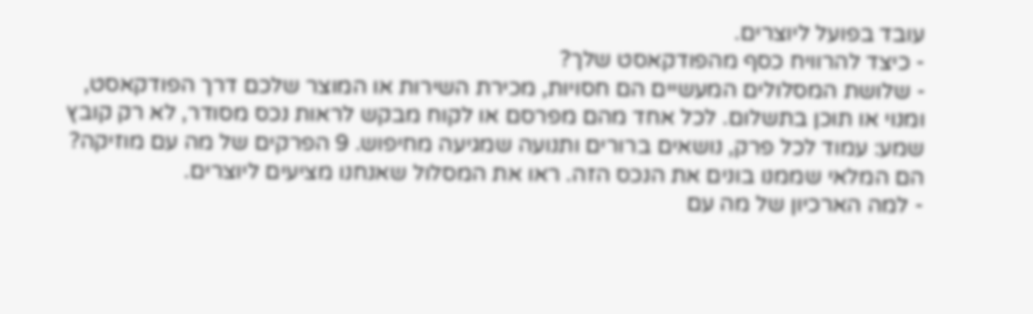עובד בפועל ליוצרים.
- כיצד להרוויח כסף מהפודקאסט שלך?
- שלושת המסלולים המעשיים הם חסויות, מכירת השירות או המוצר שלכם דרך הפודקאסט, ומנוי או תוכן בתשלום. לכל אחד מהם מפרסם או לקוח מבקש לראות נכס מסודר, לא רק קובץ שמע: עמוד לכל פרק, נושאים ברורים ותנועה שמגיעה מחיפוש. 9 הפרקים של מה עם מוזיקה? הם המלאי שממנו בונים את הנכס הזה. ראו את המסלול שאנחנו מציעים ליוצרים.
- למה הארכיון של מה עם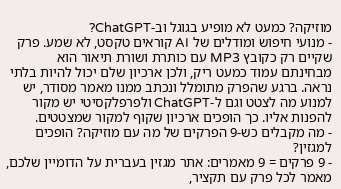מוזיקה? כמעט לא מופיע בגוגל וב-ChatGPT?
- מנועי חיפוש ומודלים של AI קוראים טקסט, לא שמע. פרק שקיים רק כקובץ MP3 עם כותרת ושורת תיאור הוא מבחינתם עמוד כמעט ריק, ולכן ארכיון שלם יכול להיות בלתי נראה. ברגע שהפרק מתומלל ונכתב ממנו מאמר מסודר, יש למנוע מה לצטט וגם ל-ChatGPT ולפרפלקסיטי יש מקור להפנות אליו. כך הופכים ארכיון שקוף למקור שמצטטים.
- מה מקבלים כש-9 הפרקים של מה עם מוזיקה? הופכים למגזין?
- 9 פרקים = 9 מאמרים: אתר מגזין בעברית על הדומיין שלכם, מאמר לכל פרק עם תקציר,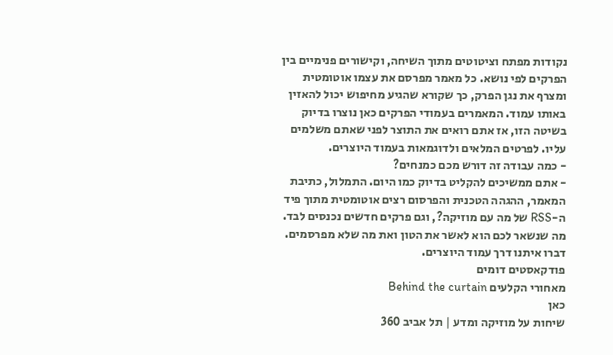נקודות מפתח וציטוטים מתוך השיחה, וקישורים פנימיים בין הפרקים לפי נושא. כל מאמר מפרסם את עצמו אוטומטית ומצרף את נגן הפרק, כך שקורא שהגיע מחיפוש יכול להאזין באותו עמוד. המאמרים בעמודי הפרקים כאן נוצרו בדיוק בשיטה הזו, אז אתם רואים את התוצר לפני שאתם משלמים עליו. לפרטים המלאים ולדוגמאות בעמוד היוצרים.
- כמה עבודה זה דורש מכם כמנחים?
- אתם ממשיכים להקליט בדיוק כמו היום. התמלול, כתיבת המאמר, ההגהה הטכנית והפרסום רצים אוטומטית מתוך פיד ה-RSS של מה עם מוזיקה?, וגם פרקים חדשים נכנסים לבד. מה שנשאר לכם הוא לאשר את הטון ואת מה שלא מפרסמים. דברו איתנו דרך עמוד היוצרים.
פודקאסטים דומים
מאחורי הקלעים Behind the curtain
כאן
שיחות על מוזיקה ומדע | תל אביב 360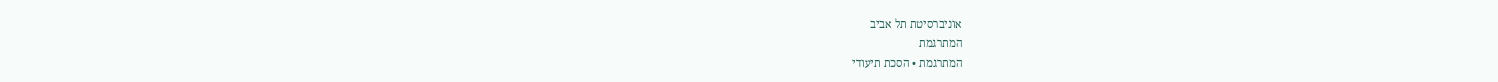אוניברסיטת תל אביב
המתרגמת
המתרגמת • הסכת תיעודי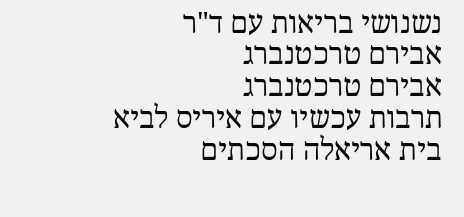נשנושי בריאות עם ד"ר אבירם טרכטנברג
אבירם טרכטנברג
תרבות עכשיו עם איריס לביא
בית אריאלה הסכתים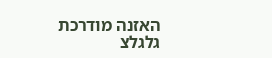האזנה מודרכת
גלגלצ